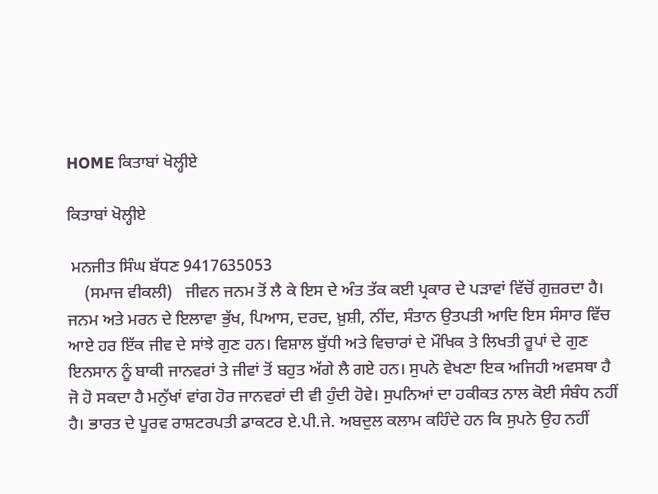HOME ਕਿਤਾਬਾਂ ਖੋਲ੍ਹੀਏ

ਕਿਤਾਬਾਂ ਖੋਲ੍ਹੀਏ

 ਮਨਜੀਤ ਸਿੰਘ ਬੱਧਣ 9417635053
    (ਸਮਾਜ ਵੀਕਲੀ)   ਜੀਵਨ ਜਨਮ ਤੋਂ ਲੈ ਕੇ ਇਸ ਦੇ ਅੰਤ ਤੱਕ ਕਈ ਪ੍ਰਕਾਰ ਦੇ ਪੜਾਵਾਂ ਵਿੱਚੋਂ ਗੁਜ਼ਰਦਾ ਹੈ। ਜਨਮ ਅਤੇ ਮਰਨ ਦੇ ਇਲਾਵਾ ਭੁੱਖ, ਪਿਆਸ, ਦਰਦ, ਖ਼ੁਸ਼ੀ, ਨੀਂਦ, ਸੰਤਾਨ ਉਤਪਤੀ ਆਦਿ ਇਸ ਸੰਸਾਰ ਵਿੱਚ ਆਏ ਹਰ ਇੱਕ ਜੀਵ ਦੇ ਸਾਂਝੇ ਗੁਣ ਹਨ। ਵਿਸ਼ਾਲ ਬੁੱਧੀ ਅਤੇ ਵਿਚਾਰਾਂ ਦੇ ਮੌਖਿਕ ਤੇ ਲਿਖਤੀ ਰੂਪਾਂ ਦੇ ਗੁਣ ਇਨਸਾਨ ਨੂੰ ਬਾਕੀ ਜਾਨਵਰਾਂ ਤੇ ਜੀਵਾਂ ਤੋਂ ਬਹੁਤ ਅੱਗੇ ਲੈ ਗਏ ਹਨ। ਸੁਪਨੇ ਵੇਖਣਾ ਇਕ ਅਜਿਹੀ ਅਵਸਥਾ ਹੈ ਜੋ ਹੋ ਸਕਦਾ ਹੈ ਮਨੁੱਖਾਂ ਵਾਂਗ ਹੋਰ ਜਾਨਵਰਾਂ ਦੀ ਵੀ ਹੁੰਦੀ ਹੋਵੇ। ਸੁਪਨਿਆਂ ਦਾ ਹਕੀਕਤ ਨਾਲ ਕੋਈ ਸੰਬੰਧ ਨਹੀਂ ਹੈ। ਭਾਰਤ ਦੇ ਪੂਰਵ ਰਾਸ਼ਟਰਪਤੀ ਡਾਕਟਰ ਏ.ਪੀ.ਜੇ. ਅਬਦੁਲ ਕਲਾਮ ਕਹਿੰਦੇ ਹਨ ਕਿ ਸੁਪਨੇ ਉਹ ਨਹੀਂ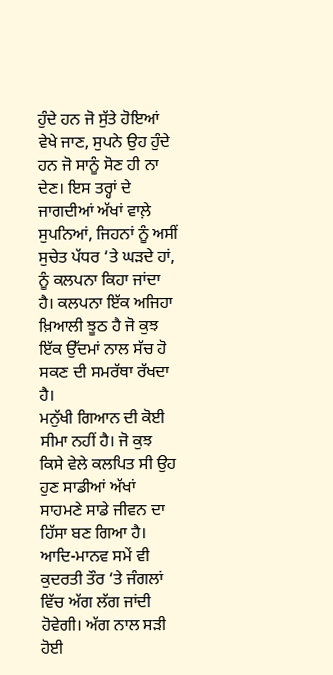ਹੁੰਦੇ ਹਨ ਜੋ ਸੁੱਤੇ ਹੋਇਆਂ ਵੇਖੇ ਜਾਣ, ਸੁਪਨੇ ਉਹ ਹੁੰਦੇ ਹਨ ਜੋ ਸਾਨੂੰ ਸੋਣ ਹੀ ਨਾ ਦੇਣ। ਇਸ ਤਰ੍ਹਾਂ ਦੇ ਜਾਗਦੀਆਂ ਅੱਖਾਂ ਵਾਲ਼ੇ ਸੁਪਨਿਆਂ, ਜਿਹਨਾਂ ਨੂੰ ਅਸੀਂ ਸੁਚੇਤ ਪੱਧਰ ‘ਤੇ ਘੜਦੇ ਹਾਂ, ਨੂੰ ਕਲਪਨਾ ਕਿਹਾ ਜਾਂਦਾ ਹੈ। ਕਲਪਨਾ ਇੱਕ ਅਜਿਹਾ ਖ਼ਿਆਲੀ ਝੂਠ ਹੈ ਜੋ ਕੁਝ ਇੱਕ ਉੱਦਮਾਂ ਨਾਲ ਸੱਚ ਹੋ ਸਕਣ ਦੀ ਸਮਰੱਥਾ ਰੱਖਦਾ ਹੈ।
ਮਨੁੱਖੀ ਗਿਆਨ ਦੀ ਕੋਈ ਸੀਮਾ ਨਹੀਂ ਹੈ। ਜੋ ਕੁਝ ਕਿਸੇ ਵੇਲੇ ਕਲਪਿਤ ਸੀ ਉਹ ਹੁਣ ਸਾਡੀਆਂ ਅੱਖਾਂ ਸਾਹਮਣੇ ਸਾਡੇ ਜੀਵਨ ਦਾ ਹਿੱਸਾ ਬਣ ਗਿਆ ਹੈ। ਆਦਿ-ਮਾਨਵ ਸਮੇਂ ਵੀ ਕੁਦਰਤੀ ਤੌਰ ‘ਤੇ ਜੰਗਲਾਂ ਵਿੱਚ ਅੱਗ ਲੱਗ ਜਾਂਦੀ ਹੋਵੇਗੀ। ਅੱਗ ਨਾਲ ਸੜੀ ਹੋਈ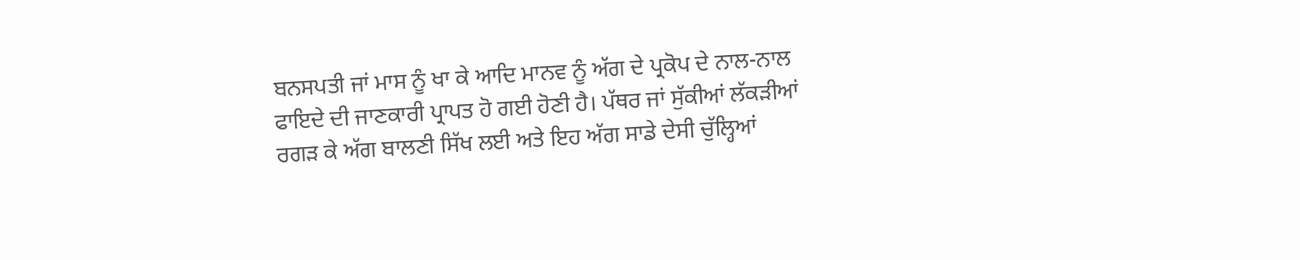ਬਨਸਪਤੀ ਜਾਂ ਮਾਸ ਨੂੰ ਖਾ ਕੇ ਆਦਿ ਮਾਨਵ ਨੂੰ ਅੱਗ ਦੇ ਪ੍ਰਕੋਪ ਦੇ ਨਾਲ-ਨਾਲ ਫਾਇਦੇ ਦੀ ਜਾਣਕਾਰੀ ਪ੍ਰਾਪਤ ਹੋ ਗਈ ਹੋਣੀ ਹੈ। ਪੱਥਰ ਜਾਂ ਸੁੱਕੀਆਂ ਲੱਕੜੀਆਂ ਰਗੜ ਕੇ ਅੱਗ ਬਾਲਣੀ ਸਿੱਖ ਲਈ ਅਤੇ ਇਹ ਅੱਗ ਸਾਡੇ ਦੇਸੀ ਚੁੱਲ੍ਹਿਆਂ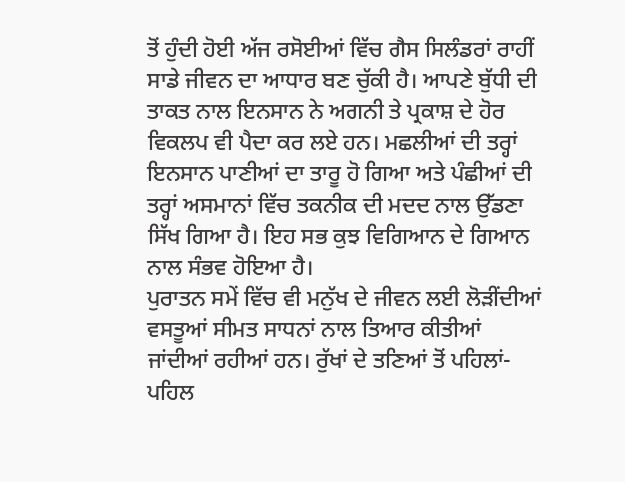ਤੋਂ ਹੁੰਦੀ ਹੋਈ ਅੱਜ ਰਸੋਈਆਂ ਵਿੱਚ ਗੈਸ ਸਿਲੰਡਰਾਂ ਰਾਹੀਂ ਸਾਡੇ ਜੀਵਨ ਦਾ ਆਧਾਰ ਬਣ ਚੁੱਕੀ ਹੈ। ਆਪਣੇ ਬੁੱਧੀ ਦੀ ਤਾਕਤ ਨਾਲ ਇਨਸਾਨ ਨੇ ਅਗਨੀ ਤੇ ਪ੍ਰਕਾਸ਼ ਦੇ ਹੋਰ ਵਿਕਲਪ ਵੀ ਪੈਦਾ ਕਰ ਲਏ ਹਨ। ਮਛਲੀਆਂ ਦੀ ਤਰ੍ਹਾਂ ਇਨਸਾਨ ਪਾਣੀਆਂ ਦਾ ਤਾਰੂ ਹੋ ਗਿਆ ਅਤੇ ਪੰਛੀਆਂ ਦੀ ਤਰ੍ਹਾਂ ਅਸਮਾਨਾਂ ਵਿੱਚ ਤਕਨੀਕ ਦੀ ਮਦਦ ਨਾਲ ਉੱਡਣਾ ਸਿੱਖ ਗਿਆ ਹੈ। ਇਹ ਸਭ ਕੁਝ ਵਿਗਿਆਨ ਦੇ ਗਿਆਨ ਨਾਲ ਸੰਭਵ ਹੋਇਆ ਹੈ।
ਪੁਰਾਤਨ ਸਮੇਂ ਵਿੱਚ ਵੀ ਮਨੁੱਖ ਦੇ ਜੀਵਨ ਲਈ ਲੋੜੀਂਦੀਆਂ ਵਸਤੂਆਂ ਸੀਮਤ ਸਾਧਨਾਂ ਨਾਲ ਤਿਆਰ ਕੀਤੀਆਂ ਜਾਂਦੀਆਂ ਰਹੀਆਂ ਹਨ। ਰੁੱਖਾਂ ਦੇ ਤਣਿਆਂ ਤੋਂ ਪਹਿਲਾਂ-ਪਹਿਲ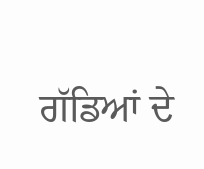ਗੱਡਿਆਂ ਦੇ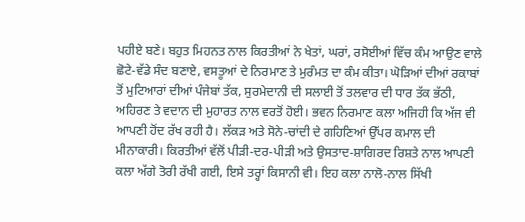ਪਹੀਏ ਬਣੇ। ਬਹੁਤ ਮਿਹਨਤ ਨਾਲ ਕਿਰਤੀਆਂ ਨੇ ਖੇਤਾਂ, ਘਰਾਂ, ਰਸੋਈਆਂ ਵਿੱਚ ਕੰਮ ਆਉਣ ਵਾਲੇ ਛੋਟੇ-ਵੱਡੇ ਸੰਦ ਬਣਾਏ, ਵਸਤੂਆਂ ਦੇ ਨਿਰਮਾਣ ਤੇ ਮੁਰੰਮਤ ਦਾ ਕੰਮ ਕੀਤਾ। ਘੋੜਿਆਂ ਦੀਆਂ ਰਕਾਬਾਂ ਤੋਂ ਮੁਟਿਆਰਾਂ ਦੀਆਂ ਪੰਜੇਬਾਂ ਤੱਕ, ਸੁਰਮੇਦਾਨੀ ਦੀ ਸਲਾਈ ਤੋਂ ਤਲਵਾਰ ਦੀ ਧਾਰ ਤੱਕ ਭੱਠੀ, ਅਹਿਰਣ ਤੇ ਵਦਾਨ ਦੀ ਮੁਹਾਰਤ ਨਾਲ ਵਰਤੋਂ ਹੋਈ। ਭਵਨ ਨਿਰਮਾਣ ਕਲਾ ਅਜਿਹੀ ਕਿ ਅੱਜ ਵੀ ਆਪਣੀ ਹੋਂਦ ਰੱਖ ਰਹੀ ਹੈ। ਲੱਕੜ ਅਤੇ ਸੋਨੇ-ਚਾਂਦੀ ਦੇ ਗਹਿਣਿਆਂ ਉੱਪਰ ਕਮਾਲ ਦੀ ਮੀਨਾਕਾਰੀ। ਕਿਰਤੀਆਂ ਵੱਲੋਂ ਪੀੜੀ-ਦਰ-ਪੀੜੀ ਅਤੇ ਉਸਤਾਦ-ਸ਼ਾਗਿਰਦ ਰਿਸ਼ਤੇ ਨਾਲ ਆਪਣੀ ਕਲਾ ਅੱਗੇ ਤੋਰੀ ਰੱਖੀ ਗਈ, ਇਸੇ ਤਰ੍ਹਾਂ ਕਿਸਾਨੀ ਵੀ। ਇਹ ਕਲਾ ਨਾਲੋ-ਨਾਲ ਸਿੱਖੀ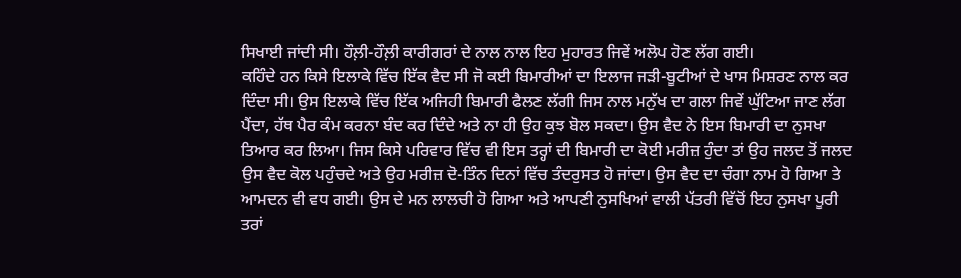ਸਿਖਾਈ ਜਾਂਦੀ ਸੀ। ਹੌਲ਼ੀ-ਹੌਲ਼ੀ ਕਾਰੀਗਰਾਂ ਦੇ ਨਾਲ ਨਾਲ ਇਹ ਮੁਹਾਰਤ ਜਿਵੇਂ ਅਲੋਪ ਹੋਣ ਲੱਗ ਗਈ।
ਕਹਿੰਦੇ ਹਨ ਕਿਸੇ ਇਲਾਕੇ ਵਿੱਚ ਇੱਕ ਵੈਦ ਸੀ ਜੋ ਕਈ ਬਿਮਾਰੀਆਂ ਦਾ ਇਲਾਜ ਜੜੀ-ਬੂਟੀਆਂ ਦੇ ਖਾਸ ਮਿਸ਼ਰਣ ਨਾਲ ਕਰ ਦਿੰਦਾ ਸੀ। ਉਸ ਇਲਾਕੇ ਵਿੱਚ ਇੱਕ ਅਜਿਹੀ ਬਿਮਾਰੀ ਫੈਲਣ ਲੱਗੀ ਜਿਸ ਨਾਲ ਮਨੁੱਖ ਦਾ ਗਲਾ ਜਿਵੇਂ ਘੁੱਟਿਆ ਜਾਣ ਲੱਗ ਪੈਂਦਾ, ਹੱਥ ਪੈਰ ਕੰਮ ਕਰਨਾ ਬੰਦ ਕਰ ਦਿੰਦੇ ਅਤੇ ਨਾ ਹੀ ਉਹ ਕੁਝ ਬੋਲ ਸਕਦਾ। ਉਸ ਵੈਦ ਨੇ ਇਸ ਬਿਮਾਰੀ ਦਾ ਨੁਸਖਾ ਤਿਆਰ ਕਰ ਲਿਆ। ਜਿਸ ਕਿਸੇ ਪਰਿਵਾਰ ਵਿੱਚ ਵੀ ਇਸ ਤਰ੍ਹਾਂ ਦੀ ਬਿਮਾਰੀ ਦਾ ਕੋਈ ਮਰੀਜ਼ ਹੁੰਦਾ ਤਾਂ ਉਹ ਜਲਦ ਤੋਂ ਜਲਦ ਉਸ ਵੈਦ ਕੋਲ ਪਹੁੰਚਦੇ ਅਤੇ ਉਹ ਮਰੀਜ਼ ਦੋ-ਤਿੰਨ ਦਿਨਾਂ ਵਿੱਚ ਤੰਦਰੁਸਤ ਹੋ ਜਾਂਦਾ। ਉਸ ਵੈਦ ਦਾ ਚੰਗਾ ਨਾਮ ਹੋ ਗਿਆ ਤੇ ਆਮਦਨ ਵੀ ਵਧ ਗਈ। ਉਸ ਦੇ ਮਨ ਲਾਲਚੀ ਹੋ ਗਿਆ ਅਤੇ ਆਪਣੀ ਨੁਸਖਿਆਂ ਵਾਲੀ ਪੱਤਰੀ ਵਿੱਚੋਂ ਇਹ ਨੁਸਖਾ ਪੂਰੀ ਤਰਾਂ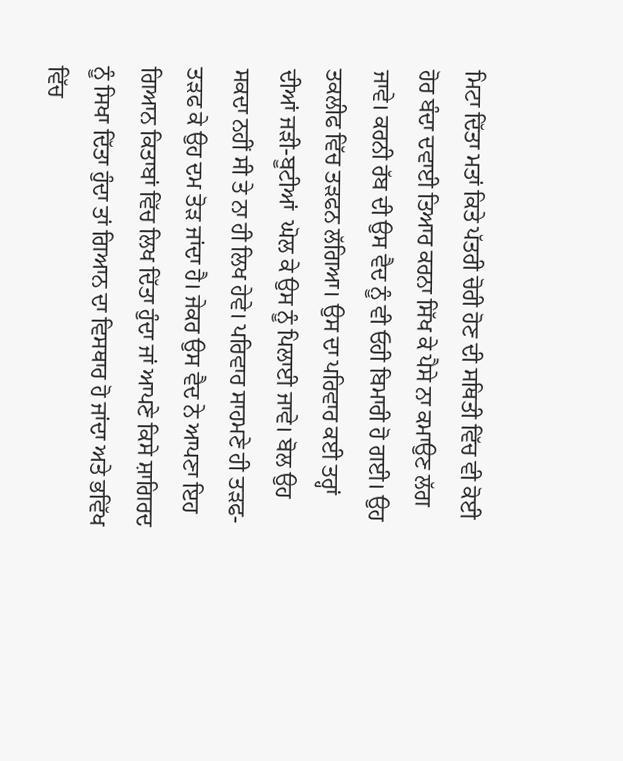ਮਿਟਾ ਦਿੱਤਾ ਮਤਾਂ ਕਿਤੇ ਪੱਤਰੀ ਚੋਰੀ ਹੋਣ ਦੀ ਸਥਿਤੀ ਵਿੱਚ ਵੀ ਕੋਈ ਹੋਰ ਬੰਦਾ ਦਵਾਈ ਤਿਆਰ ਕਰਨਾ ਸਿੱਖ ਕੇ ਪੈਸੇ ਨਾ ਕਮਾਉਣ ਲੱਗ ਜਾਵੇ। ਕਰਨੀ ਰੱਬ ਦੀ ਉਸ ਵੈਦ ਨੂੰ ਵੀ ਓਹੀ ਬਿਮਾਰੀ ਹੋ ਗਈ। ਉਹ ਤਕਲੀਫ ਵਿੱਚ ਤੜਫਨ ਲੱਗਿਆ। ਉਸ ਦਾ ਪਰਿਵਾਰ ਕਈ ਤਰ੍ਹਾਂ ਦੀਆਂ ਜੜੀ-ਬੂਟੀਆਂ  ਘੋਲ ਕੇ ਉਸ ਨੂੰ ਪਿਲਾਈ ਜਾਵੇ। ਬੋਲ ਉਹ ਸਕਦਾ ਨਹੀਂ ਸੀ ਤੇ ਨਾ ਹੀ ਲਿਖ ਹੇਵੇ। ਪਰਿਵਾਰ ਸਾਹਮਣੇ ਹੀ ਤੜਫ-ਤੜਫ ਕੇ ਉਹ ਦਮ ਤੋੜ ਜਾਂਦਾ ਹੈ। ਜੇਕਰ ਉਸ ਵੈਦ ਨੇ ਆਪਣਾ ਇਹ ਗਿਆਨ ਕਿਤਾਬਾਂ ਵਿੱਚ ਲਿਖ ਦਿੱਤਾ ਹੁੰਦਾ ਜਾਂ ਆਪਣੇ ਕਿਸੇ ਸ਼ਾਗਿਰਦ ਨੂੰ ਸਿਖਾ ਦਿੱਤਾ ਹੁੰਦਾ ਤਾਂ ਗਿਆਨ ਦਾ ਵਿਸਥਾਰ ਹੋ ਜਾਂਦਾ ਅਤੇ ਭਵਿੱਖ ਵਿੱਚ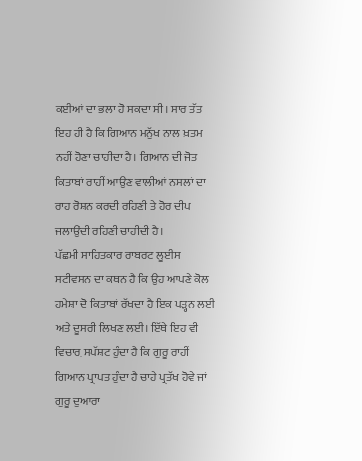ਕਈਆਂ ਦਾ ਭਲਾ ਹੋ ਸਕਦਾ ਸੀ। ਸਾਰ ਤੱਤ ਇਹ ਹੀ ਹੈ ਕਿ ਗਿਆਨ ਮਨੁੱਖ ਨਾਲ ਖ਼ਤਮ ਨਹੀਂ ਹੋਣਾ ਚਾਹੀਦਾ ਹੈ। ਗਿਆਨ ਦੀ ਜੋਤ ਕਿਤਾਬਾਂ ਰਾਹੀਂ ਆਉਣ ਵਾਲੀਆਂ ਨਸਲਾਂ ਦਾ ਰਾਹ ਰੋਸ਼ਨ ਕਰਦੀ ਰਹਿਣੀ ਤੇ ਹੋਰ ਦੀਪ ਜਲਾਉਂਦੀ ਰਹਿਣੀ ਚਾਹੀਦੀ ਹੈ।
ਪੱਛਮੀ ਸਾਹਿਤਕਾਰ ਰਾਬਰਟ ਲੂਈਸ ਸਟੀਵਸਨ ਦਾ ਕਥਨ ਹੈ ਕਿ ਉਹ ਆਪਣੇ ਕੋਲ ਹਮੇਸ਼ਾ ਦੋ ਕਿਤਾਬਾਂ ਰੱਖਦਾ ਹੈ ਇਕ ਪੜ੍ਹਨ ਲਈ ਅਤੇ ਦੂਸਰੀ ਲਿਖਣ ਲਈ। ਇੱਥੇ ਇਹ ਵੀ ਵਿਚਾਰ਼ ਸਪੱਸ਼ਟ ਹੁੰਦਾ ਹੈ ਕਿ ਗੁਰੂ ਰਾਹੀਂ ਗਿਆਨ ਪ੍ਰਾਪਤ ਹੁੰਦਾ ਹੈ ਚਾਹੇ ਪ੍ਰਤੱਖ ਹੋਵੇ ਜਾਂ ਗੁਰੂ ਦੁਆਰਾ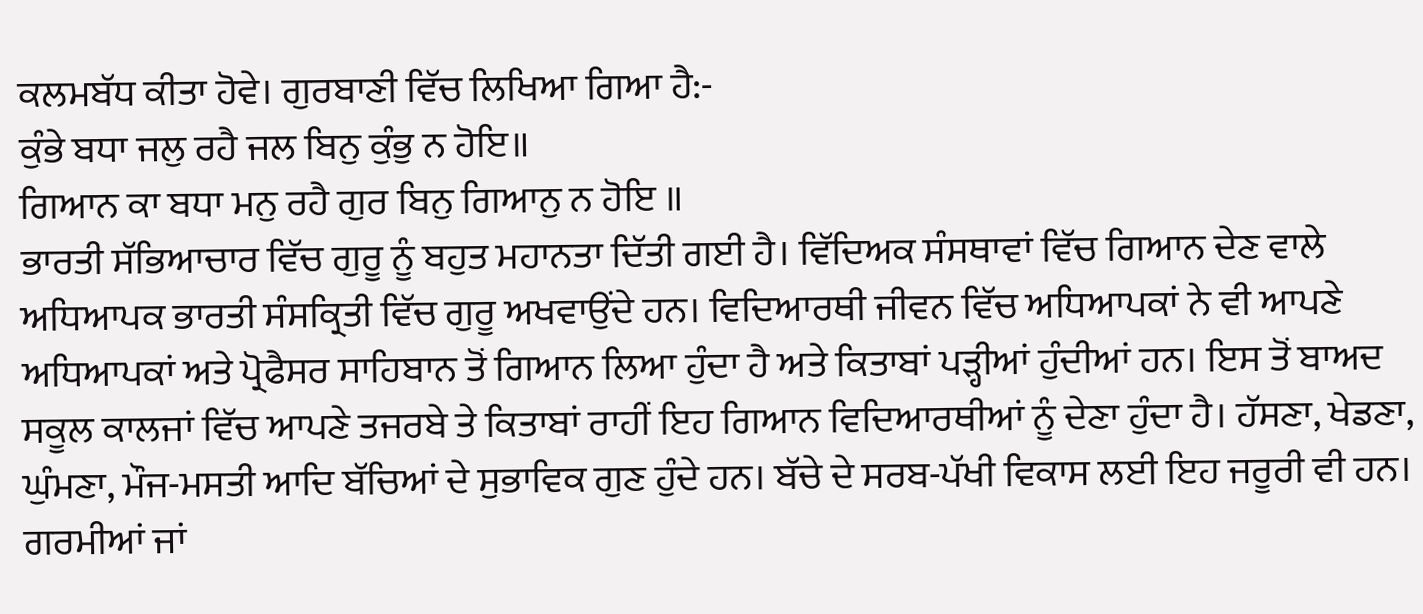ਕਲਮਬੱਧ ਕੀਤਾ ਹੋਵੇ। ਗੁਰਬਾਣੀ ਵਿੱਚ ਲਿਖਿਆ ਗਿਆ ਹੈ:-
ਕੁੰਭੇ ਬਧਾ ਜਲੁ ਰਹੈ ਜਲ ਬਿਨੁ ਕੁੰਭੁ ਨ ਹੋਇ॥
ਗਿਆਨ ਕਾ ਬਧਾ ਮਨੁ ਰਹੈ ਗੁਰ ਬਿਨੁ ਗਿਆਨੁ ਨ ਹੋਇ ॥
ਭਾਰਤੀ ਸੱਭਿਆਚਾਰ ਵਿੱਚ ਗੁਰੂ ਨੂੰ ਬਹੁਤ ਮਹਾਨਤਾ ਦਿੱਤੀ ਗਈ ਹੈ। ਵਿੱਦਿਅਕ ਸੰਸਥਾਵਾਂ ਵਿੱਚ ਗਿਆਨ ਦੇਣ ਵਾਲੇ ਅਧਿਆਪਕ ਭਾਰਤੀ ਸੰਸਕ੍ਰਿਤੀ ਵਿੱਚ ਗੁਰੂ ਅਖਵਾਉਂਦੇ ਹਨ। ਵਿਦਿਆਰਥੀ ਜੀਵਨ ਵਿੱਚ ਅਧਿਆਪਕਾਂ ਨੇ ਵੀ ਆਪਣੇ ਅਧਿਆਪਕਾਂ ਅਤੇ ਪ੍ਰੋਫੈਸਰ ਸਾਹਿਬਾਨ ਤੋਂ ਗਿਆਨ ਲਿਆ ਹੁੰਦਾ ਹੈ ਅਤੇ ਕਿਤਾਬਾਂ ਪੜ੍ਹੀਆਂ ਹੁੰਦੀਆਂ ਹਨ। ਇਸ ਤੋਂ ਬਾਅਦ ਸਕੂਲ ਕਾਲਜਾਂ ਵਿੱਚ ਆਪਣੇ ਤਜਰਬੇ ਤੇ ਕਿਤਾਬਾਂ ਰਾਹੀਂ ਇਹ ਗਿਆਨ ਵਿਦਿਆਰਥੀਆਂ ਨੂੰ ਦੇਣਾ ਹੁੰਦਾ ਹੈ। ਹੱਸਣਾ, ਖੇਡਣਾ, ਘੁੰਮਣਾ, ਮੌਜ-ਮਸਤੀ ਆਦਿ ਬੱਚਿਆਂ ਦੇ ਸੁਭਾਵਿਕ ਗੁਣ ਹੁੰਦੇ ਹਨ। ਬੱਚੇ ਦੇ ਸਰਬ-ਪੱਖੀ ਵਿਕਾਸ ਲਈ ਇਹ ਜਰੂਰੀ ਵੀ ਹਨ। ਗਰਮੀਆਂ ਜਾਂ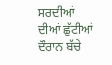ਸਰਦੀਆਂ ਦੀਆਂ ਛੁੱਟੀਆਂ ਦੌਰਾਨ ਬੱਚੇ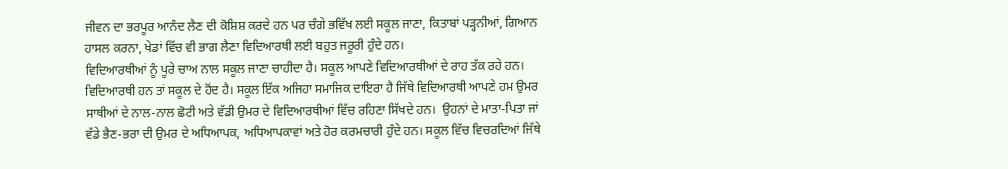ਜੀਵਨ ਦਾ ਭਰਪੂਰ ਆਨੰਦ ਲੈਣ ਦੀ ਕੋਸ਼ਿਸ਼ ਕਰਦੇ ਹਨ ਪਰ ਚੰਗੇ ਭਵਿੱਖ ਲਈ ਸਕੂਲ ਜਾਣਾ, ਕਿਤਾਬਾਂ ਪੜ੍ਹਨੀਆਂ, ਗਿਆਨ ਹਾਸਲ ਕਰਨਾ, ਖੇਡਾਂ ਵਿੱਚ ਵੀ ਭਾਗ ਲੈਣਾ ਵਿਦਿਆਰਥੀ ਲਈ ਬਹੁਤ ਜਰੂਰੀ ਹੁੰਦੇ ਹਨ‌।
ਵਿਦਿਆਰਥੀਆਂ ਨੂੰ ਪੂਰੇ ਚਾਅ ਨਾਲ ਸਕੂਲ ਜਾਣਾ ਚਾਹੀਦਾ ਹੈ। ਸਕੂਲ ਆਪਣੇ ਵਿਦਿਆਰਥੀਆਂ ਦੇ ਰਾਹ ਤੱਕ ਰਹੇ ਹਨ। ਵਿਦਿਆਰਥੀ ਹਨ ਤਾਂ ਸਕੂਲ ਦੇ ਹੋਂਦ ਹੈ। ਸਕੂਲ ਇੱਕ ਅਜਿਹਾ ਸਮਾਜਿਕ ਦਾਇਰਾ ਹੈ ਜਿੱਥੇ ਵਿਦਿਆਰਥੀ ਆਪਣੇ ਹਮ ਉਮਰ ਸਾਥੀਆਂ ਦੇ ਨਾਲ-ਨਾਲ ਛੋਟੀ ਅਤੇ ਵੱਡੀ ਉਮਰ ਦੇ ਵਿਦਿਆਰਥੀਆਂ ਵਿੱਚ ਰਹਿਣਾ ਸਿੱਖਦੇ ਹਨ।  ਉਹਨਾਂ ਦੇ ਮਾਤਾ-ਪਿਤਾ ਜਾਂ ਵੱਡੇ ਭੈਣ-ਭਰਾ ਦੀ ਉਮਰ ਦੇ ਅਧਿਆਪਕ, ਅਧਿਆਪਕਾਵਾਂ ਅਤੇ ਹੋਰ ਕਰਮਚਾਰੀ ਹੁੰਦੇ ਹਨ। ਸਕੂਲ ਵਿੱਚ ਵਿਚਰਦਿਆਂ ਜਿੱਥੇ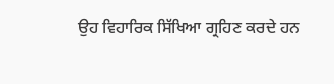ਉਹ ਵਿਹਾਰਿਕ ਸਿੱਖਿਆ ਗ੍ਰਹਿਣ ਕਰਦੇ ਹਨ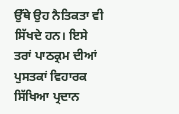ਉੱਥੇ ਉਹ ਨੈਤਿਕਤਾ ਵੀ ਸਿੱਖਦੇ ਹਨ। ਇਸੇ ਤਰਾਂ ਪਾਠਕ੍ਰਮ ਦੀਆਂ ਪੁਸਤਕਾਂ ਵਿਹਾਰਕ ਸਿੱਖਿਆ ਪ੍ਰਦਾਨ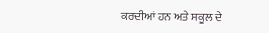ਕਰਦੀਆਂ ਹਨ ਅਤੇ ਸਕੂਲ ਦੇ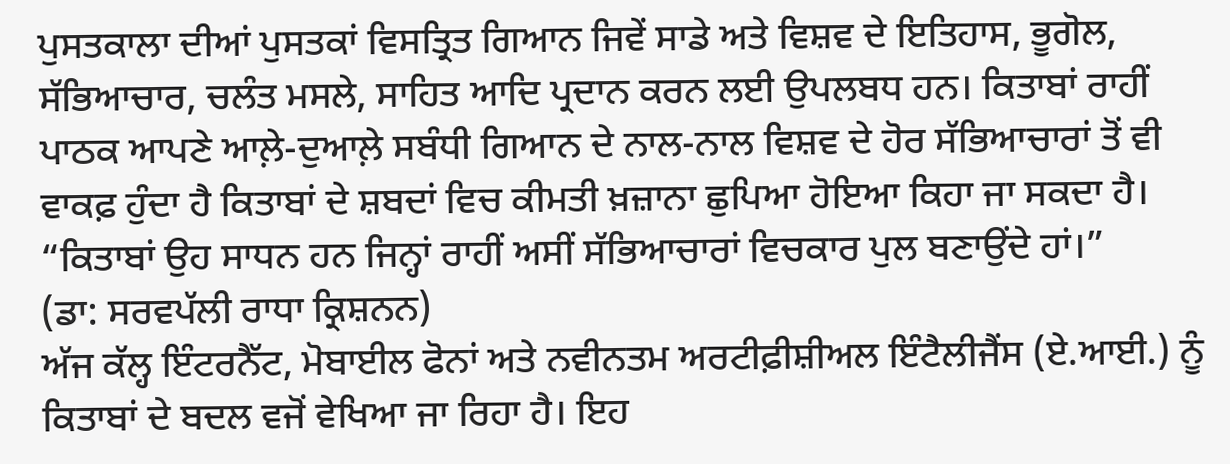ਪੁਸਤਕਾਲਾ ਦੀਆਂ ਪੁਸਤਕਾਂ ਵਿਸਤ੍ਰਿਤ ਗਿਆਨ ਜਿਵੇਂ ਸਾਡੇ ਅਤੇ ਵਿਸ਼ਵ ਦੇ ਇਤਿਹਾਸ, ਭੂਗੋਲ, ਸੱਭਿਆਚਾਰ, ਚਲੰਤ ਮਸਲੇ, ਸਾਹਿਤ ਆਦਿ ਪ੍ਰਦਾਨ ਕਰਨ ਲਈ ਉਪਲਬਧ ਹਨ। ਕਿਤਾਬਾਂ ਰਾਹੀਂ ਪਾਠਕ ਆਪਣੇ ਆਲ਼ੇ-ਦੁਆਲ਼ੇ ਸਬੰਧੀ ਗਿਆਨ ਦੇ ਨਾਲ-ਨਾਲ ਵਿਸ਼ਵ ਦੇ ਹੋਰ ਸੱਭਿਆਚਾਰਾਂ ਤੋਂ ਵੀ ਵਾਕਫ਼ ਹੁੰਦਾ ਹੈ ਕਿਤਾਬਾਂ ਦੇ ਸ਼ਬਦਾਂ ਵਿਚ ਕੀਮਤੀ ਖ਼ਜ਼ਾਨਾ ਛੁਪਿਆ ਹੋਇਆ ਕਿਹਾ ਜਾ ਸਕਦਾ ਹੈ।
“ਕਿਤਾਬਾਂ ਉਹ ਸਾਧਨ ਹਨ ਜਿਨ੍ਹਾਂ ਰਾਹੀਂ ਅਸੀਂ ਸੱਭਿਆਚਾਰਾਂ ਵਿਚਕਾਰ ਪੁਲ ਬਣਾਉਂਦੇ ਹਾਂ।”
(ਡਾ: ਸਰਵਪੱਲੀ ਰਾਧਾ ਕ੍ਰਿਸ਼ਨਨ)
ਅੱਜ ਕੱਲ੍ਹ ਇੰਟਰਨੈੱਟ, ਮੋਬਾਈਲ ਫੋਨਾਂ ਅਤੇ ਨਵੀਨਤਮ ਅਰਟੀਫ਼ੀਸ਼ੀਅਲ ਇੰਟੈਲੀਜੈਂਸ (ਏ.ਆਈ.) ਨੂੰ ਕਿਤਾਬਾਂ ਦੇ ਬਦਲ ਵਜੋਂ ਵੇਖਿਆ ਜਾ ਰਿਹਾ ਹੈ। ਇਹ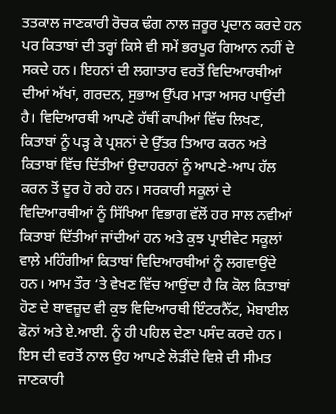ਤਤਕਾਲ ਜਾਣਕਾਰੀ ਰੋਚਕ ਢੰਗ ਨਾਲ ਜ਼ਰੂਰ ਪ੍ਰਦਾਨ ਕਰਦੇ ਹਨ ਪਰ ਕਿਤਾਬਾਂ ਦੀ ਤਰ੍ਹਾਂ ਕਿਸੇ ਵੀ ਸਮੇਂ ਭਰਪੂਰ ਗਿਆਨ ਨਹੀਂ ਦੇ ਸਕਦੇ ਹਨ। ਇਹਨਾਂ ਦੀ ਲਗਾਤਾਰ ਵਰਤੋਂ ਵਿਦਿਆਰਥੀਆਂ ਦੀਆਂ ਅੱਖਾਂ, ਗਰਦਨ, ਸੁਭਾਅ ਉੱਪਰ ਮਾੜਾ ਅਸਰ ਪਾਉਂਦੀ ਹੈ। ਵਿਦਿਆਰਥੀ ਆਪਣੇ ਹੱਥੀਂ ਕਾਪੀਆਂ ਵਿੱਚ ਲਿਖਣ, ਕਿਤਾਬਾਂ ਨੂੰ ਪੜ੍ਹ ਕੇ ਪ੍ਰਸ਼ਨਾਂ ਦੇ ਉੱਤਰ ਤਿਆਰ ਕਰਨ ਅਤੇ ਕਿਤਾਬਾਂ ਵਿੱਚ ਦਿੱਤੀਆਂ ਉਦਾਹਰਨਾਂ ਨੂੰ ਆਪਣੇ-ਆਪ ਹੱਲ ਕਰਨ ਤੋਂ ਦੂਰ ਹੋ ਰਹੇ ਹਨ। ਸਰਕਾਰੀ ਸਕੂਲਾਂ ਦੇ ਵਿਦਿਆਰਥੀਆਂ ਨੂੰ ਸਿੱਖਿਆ ਵਿਭਾਗ ਵੱਲੋਂ ਹਰ ਸਾਲ ਨਵੀਆਂ ਕਿਤਾਬਾਂ ਦਿੱਤੀਆਂ ਜਾਂਦੀਆਂ ਹਨ ਅਤੇ ਕੁਝ ਪ੍ਰਾਈਵੇਟ ਸਕੂਲਾਂ ਵਾਲ਼ੇ ਮਹਿੰਗੀਆਂ ਕਿਤਾਬਾਂ ਵਿਦਿਆਰਥੀਆਂ ਨੂੰ ਲਗਵਾਉਂਦੇ ਹਨ। ਆਮ ਤੌਰ ‘ਤੇ ਵੇਖਣ ਵਿੱਚ ਆਉਂਦਾ ਹੈ ਕਿ ਕੋਲ ਕਿਤਾਬਾਂ ਹੋਣ ਦੇ ਬਾਵਜ਼ੂਦ ਵੀ ਕੁਝ ਵਿਦਿਆਰਥੀ ਇੰਟਰਨੈੱਟ, ਮੋਬਾਈਲ ਫੋਨਾਂ ਅਤੇ ਏ.ਆਈ. ਨੂੰ ਹੀ ਪਹਿਲ ਦੇਣਾ ਪਸੰਦ ਕਰਦੇ ਹਨ। ਇਸ ਦੀ ਵਰਤੋਂ ਨਾਲ ਉਹ ਆਪਣੇ ਲੋੜੀਂਦੇ ਵਿਸ਼ੇ ਦੀ ਸੀਮਤ ਜਾਣਕਾਰੀ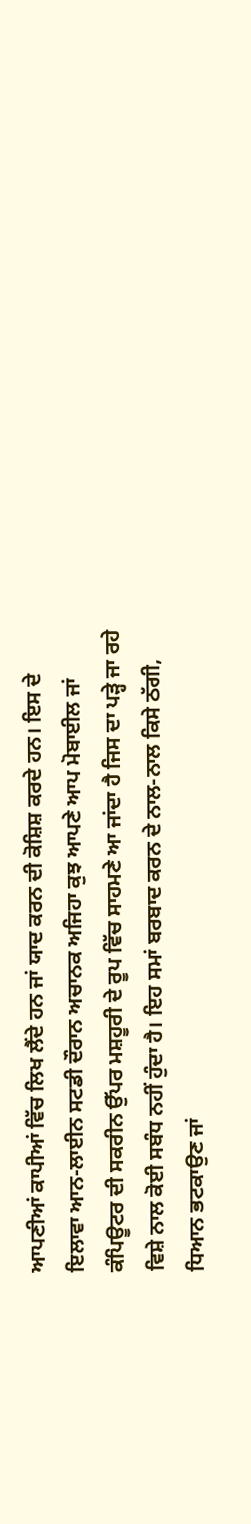ਆਪਣੀਆਂ ਕਾਪੀਆਂ ਵਿੱਚ ਲਿਖ ਲੈਂਦੇ ਹਨ ਜਾਂ ਯਾਦ ਕਰਨ ਦੀ ਕੋਸ਼ਿਸ਼ ਕਰਦੇ ਹਨ। ਇਸ ਦੇ ਇਲਾਵਾ ਆਨ-ਲਾਈਨ ਸਟਡੀ ਦੌਰਾਨ ਅਚਾਨਕ ਅਜਿਹਾ ਕੁਝ ਆਪਣੇ ਆਪ ਮੋਬਾਈਲ ਜਾਂ ਕੰਪਿਊਟਰ ਦੀ ਸਕਰੀਨ ਉੱਪਰ ਮਸ਼ਹੂਰੀ ਦੇ ਰੂਪ ਵਿੱਚ ਸਾਹਮਣੇ ਆ ਜਾਂਦਾ ਹੈ ਜਿਸ ਦਾ ਪੜ੍ਹੇ ਜਾ ਰਹੇ ਵਿਸ਼ੇ ਨਾਲ ਕੋਈ ਸਬੰਧ ਨਹੀਂ ਹੁੰਦਾ ਹੈ। ਇਹ ਸਮਾਂ ਬਰਬਾਦ ਕਰਨ ਦੇ ਨਾਲ-ਨਾਲ ਕਿਸੇ ਠੱਗੀ, ਧਿਆਨ ਭਟਕਾਉਣ ਜਾਂ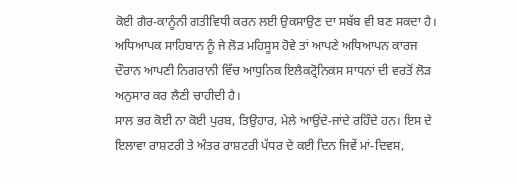ਕੋਈ ਗੈਰ-ਕਾਨੂੰਨੀ ਗਤੀਵਿਧੀ ਕਰਨ ਲਈ ਉਕਸਾਉਣ ਦਾ ਸਬੱਬ ਵੀ ਬਣ ਸਕਦਾ ਹੈ। ਅਧਿਆਪਕ ਸਾਹਿਬਾਨ ਨੂੰ ਜੇ ਲੋੜ ਮਹਿਸੂਸ ਹੋਵੇ ਤਾਂ ਆਪਣੇ ਅਧਿਆਪਨ ਕਾਰਜ ਦੌਰਾਨ ਆਪਣੀ ਨਿਗਰਾਨੀ ਵਿੱਚ ਆਧੁਨਿਕ ਇਲੈਕਟ੍ਰੋਨਿਕਸ ਸਾਧਨਾਂ ਦੀ ਵਰਤੋਂ ਲੋੜ ਅਨੁਸਾਰ ਕਰ ਲੈਣੀ ਚਾਹੀਦੀ ਹੈ।
ਸਾਲ ਭਰ ਕੋਈ ਨਾ ਕੋਈ ਪੁਰਬ, ਤਿਉਹਾਰ, ਮੇਲੇ ਆਉਂਦੇ-ਜਾਂਦੇ ਰਹਿੰਦੇ ਹਨ। ਇਸ ਦੇ ਇਲਾਵਾ ਰਾਸ਼ਟਰੀ ਤੇ ਅੰਤਰ ਰਾਸ਼ਟਰੀ ਪੱਧਰ ਦੇ ਕਈ ਦਿਨ ਜਿਵੇਂ ਮਾਂ-ਦਿਵਸ,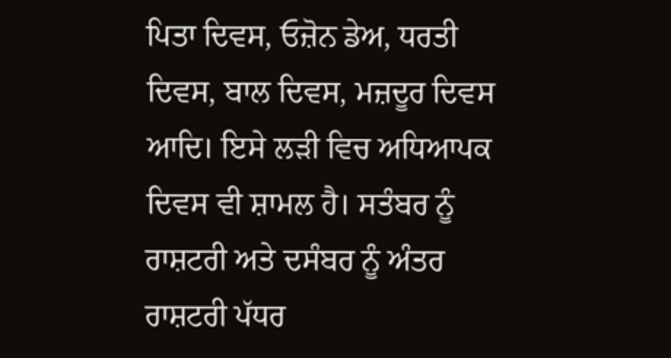ਪਿਤਾ ਦਿਵਸ, ਓਜ਼ੋਨ ਡੇਅ, ਧਰਤੀ ਦਿਵਸ, ਬਾਲ ਦਿਵਸ, ਮਜ਼ਦੂਰ ਦਿਵਸ ਆਦਿ। ਇਸੇ ਲੜੀ ਵਿਚ ਅਧਿਆਪਕ ਦਿਵਸ ਵੀ ਸ਼ਾਮਲ ਹੈ। ਸਤੰਬਰ ਨੂੰ ਰਾਸ਼ਟਰੀ ਅਤੇ ਦਸੰਬਰ ਨੂੰ ਅੰਤਰ ਰਾਸ਼ਟਰੀ ਪੱਧਰ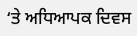‘ਤੇ ਅਧਿਆਪਕ ਦਿਵਸ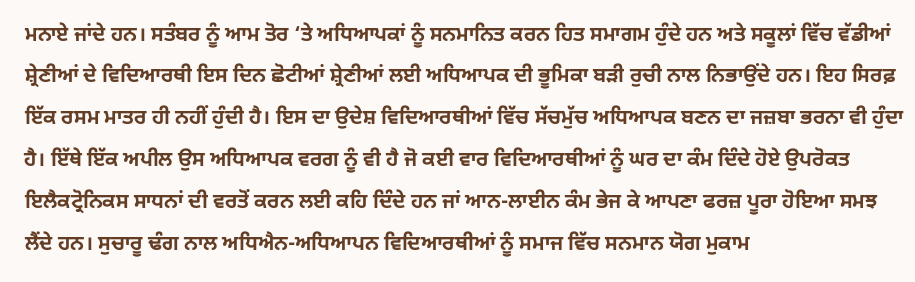ਮਨਾਏ ਜਾਂਦੇ ਹਨ। ਸਤੰਬਰ ਨੂੰ ਆਮ ਤੋਰ ‘ਤੇ ਅਧਿਆਪਕਾਂ ਨੂੰ ਸਨਮਾਨਿਤ ਕਰਨ ਹਿਤ ਸਮਾਗਮ ਹੁੰਦੇ ਹਨ ਅਤੇ ਸਕੂਲਾਂ ਵਿੱਚ ਵੱਡੀਆਂ ਸ਼੍ਰੇਣੀਆਂ ਦੇ ਵਿਦਿਆਰਥੀ ਇਸ ਦਿਨ ਛੋਟੀਆਂ ਸ਼੍ਰੇਣੀਆਂ ਲਈ ਅਧਿਆਪਕ ਦੀ ਭੂਮਿਕਾ ਬੜੀ ਰੁਚੀ ਨਾਲ ਨਿਭਾਉਂਦੇ ਹਨ। ਇਹ ਸਿਰਫ਼ ਇੱਕ ਰਸਮ ਮਾਤਰ ਹੀ ਨਹੀਂ ਹੁੰਦੀ ਹੈ। ਇਸ ਦਾ ਉਦੇਸ਼ ਵਿਦਿਆਰਥੀਆਂ ਵਿੱਚ ਸੱਚਮੁੱਚ ਅਧਿਆਪਕ ਬਣਨ ਦਾ ਜਜ਼ਬਾ ਭਰਨਾ ਵੀ ਹੁੰਦਾ ਹੈ। ਇੱਥੇ ਇੱਕ ਅਪੀਲ ਉਸ ਅਧਿਆਪਕ ਵਰਗ ਨੂੰ ਵੀ ਹੈ ਜੋ ਕਈ ਵਾਰ ਵਿਦਿਆਰਥੀਆਂ ਨੂੰ ਘਰ ਦਾ ਕੰਮ ਦਿੰਦੇ ਹੋਏ ਉਪਰੋਕਤ ਇਲੈਕਟ੍ਰੋਨਿਕਸ ਸਾਧਨਾਂ ਦੀ ਵਰਤੋਂ ਕਰਨ ਲਈ ਕਹਿ ਦਿੰਦੇ ਹਨ ਜਾਂ ਆਨ-ਲਾਈਨ ਕੰਮ ਭੇਜ ਕੇ ਆਪਣਾ ਫਰਜ਼ ਪੂਰਾ ਹੋਇਆ ਸਮਝ ਲੈਂਦੇ ਹਨ। ਸੁਚਾਰੂ ਢੰਗ ਨਾਲ ਅਧਿਐਨ-ਅਧਿਆਪਨ ਵਿਦਿਆਰਥੀਆਂ ਨੂੰ ਸਮਾਜ ਵਿੱਚ ਸਨਮਾਨ ਯੋਗ ਮੁਕਾਮ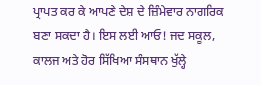ਪ੍ਰਾਪਤ ਕਰ ਕੇ ਆਪਣੇ ਦੇਸ਼ ਦੇ ਜ਼ਿੰਮੇਵਾਰ ਨਾਗਰਿਕ ਬਣਾ ਸਕਦਾ ਹੈ‌। ਇਸ ਲਈ ਆਓ! ਜਦ ਸਕੂਲ, ਕਾਲਜ ਅਤੇ ਹੋਰ ਸਿੱਖਿਆ ਸੰਸਥਾਨ ਖੁੱਲ੍ਹੇ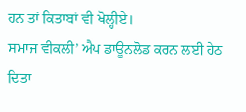ਹਨ ਤਾਂ ਕਿਤਾਬਾਂ ਵੀ ਖੋਲ੍ਹੀਏ।
ਸਮਾਜ ਵੀਕਲੀ’ ਐਪ ਡਾਊਨਲੋਡ ਕਰਨ ਲਈ ਹੇਠ ਦਿਤਾ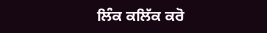ਲਿੰਕ ਕਲਿੱਕ ਕਰੋ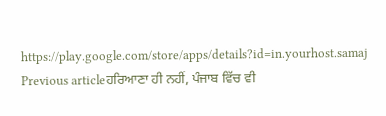https://play.google.com/store/apps/details?id=in.yourhost.samaj
Previous articleਹਰਿਆਣਾ ਹੀ ਨਹੀਂ, ਪੰਜਾਬ ਵਿੱਚ ਵੀ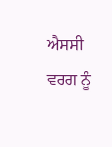ਐਸਸੀ ਵਰਗ ਨੂੰ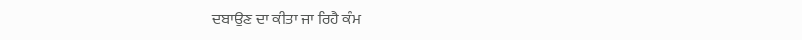ਦਬਾਉਣ ਦਾ ਕੀਤਾ ਜਾ ਰਿਹੈ ਕੰਮ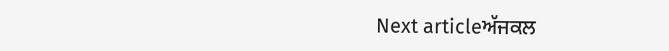Next articleਅੱਜਕਲ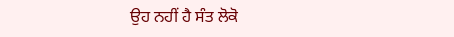ਉਹ ਨਹੀਂ ਹੈ ਸੰਤ ਲੋਕੋ